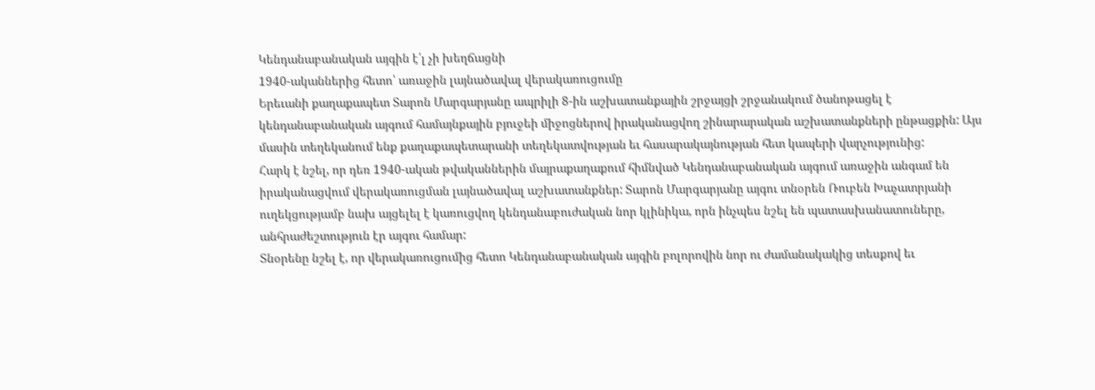Կենդանաբանական այգին է՛լ չի խեղճացնի
1940-ականներից հետո՝ առաջին լայնածավալ վերակառուցումը
Երեւանի քաղաքապետ Տարոն Մարգարյանը ապրիլի 8-ին աշխատանքային շրջայցի շրջանակում ծանոթացել է կենդանաբանական այգում համայնքային բյուջեի միջոցներով իրականացվող շինարարական աշխատանքների ընթացքին: Այս մասին տեղեկանում ենք քաղաքապետարանի տեղեկատվության եւ հասարակայնության հետ կապերի վարչությունից:
Հարկ է նշել, որ դեռ 1940-ական թվականներին մայրաքաղաքում հիմնված Կենդանաբանական այգում առաջին անգամ են իրականացվում վերակառուցման լայնածավալ աշխատանքներ: Տարոն Մարգարյանը այգու տնօրեն Ռուբեն Խաչատրյանի ուղեկցությամբ նախ այցելել է կառուցվող կենդանաբուժական նոր կլինիկա, որն ինչպես նշել են պատասխանատուները, անհրաժեշտություն էր այգու համար:
Տնօրենը նշել է, որ վերակառուցումից հետո Կենդանաբանական այգին բոլորովին նոր ու ժամանակակից տեսքով եւ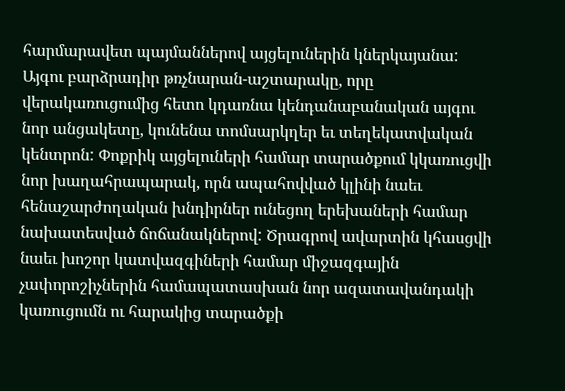հարմարավետ պայմաններով այցելուներին կներկայանա: Այգու բարձրադիր թռչնարան-աշտարակը, որը վերակառուցումից հետո կդառնա կենդանաբանական այգու նոր անցակետը, կունենա տոմսարկղեր եւ տեղեկատվական կենտրոն: Փոքրիկ այցելուների համար տարածքում կկառուցվի նոր խաղահրապարակ, որն ապահովված կլինի նաեւ հենաշարժողական խնդիրներ ունեցող երեխաների համար նախատեսված ճոճանակներով: Ծրագրով ավարտին կհասցվի նաեւ խոշոր կատվազգիների համար միջազգային չափորոշիչներին համապատասխան նոր ազատավանդակի կառուցումն ու հարակից տարածքի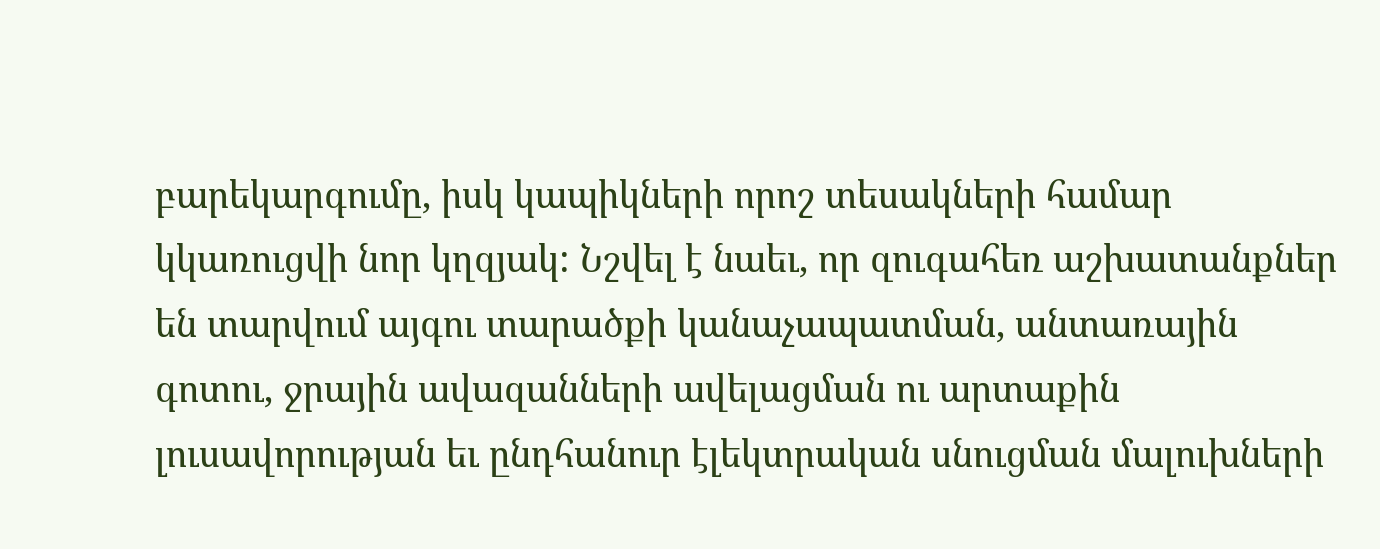բարեկարգումը, իսկ կապիկների որոշ տեսակների համար կկառուցվի նոր կղզյակ: Նշվել է նաեւ, որ զուգահեռ աշխատանքներ են տարվում այգու տարածքի կանաչապատման, անտառային գոտու, ջրային ավազանների ավելացման ու արտաքին լուսավորության եւ ընդհանուր էլեկտրական սնուցման մալուխների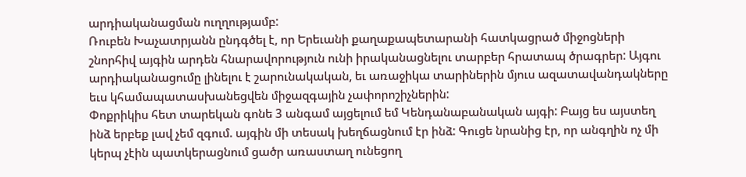արդիականացման ուղղությամբ:
Ռուբեն Խաչատրյանն ընդգծել է, որ Երեւանի քաղաքապետարանի հատկացրած միջոցների շնորհիվ այգին արդեն հնարավորություն ունի իրականացնելու տարբեր հրատապ ծրագրեր: Այգու արդիականացումը լինելու է շարունակական, եւ առաջիկա տարիներին մյուս ազատավանդակները եւս կհամապատասխանեցվեն միջազգային չափորոշիչներին:
Փոքրիկիս հետ տարեկան գոնե 3 անգամ այցելում եմ Կենդանաբանական այգի: Բայց ես այստեղ ինձ երբեք լավ չեմ զգում. այգին մի տեսակ խեղճացնում էր ինձ: Գուցե նրանից էր, որ անգղին ոչ մի կերպ չէին պատկերացնում ցածր առաստաղ ունեցող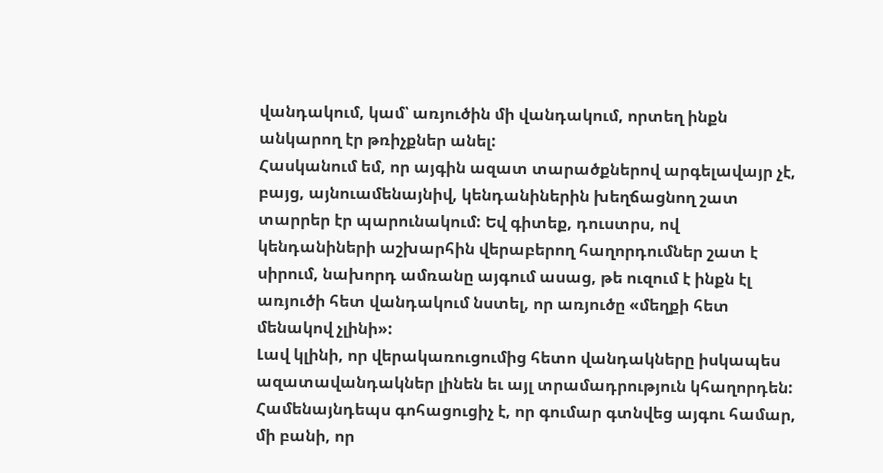վանդակում, կամ՝ առյուծին մի վանդակում, որտեղ ինքն անկարող էր թռիչքներ անել:
Հասկանում եմ, որ այգին ազատ տարածքներով արգելավայր չէ, բայց, այնուամենայնիվ, կենդանիներին խեղճացնող շատ տարրեր էր պարունակում: Եվ գիտեք, դուստրս, ով կենդանիների աշխարհին վերաբերող հաղորդումներ շատ է սիրում, նախորդ ամռանը այգում ասաց, թե ուզում է ինքն էլ առյուծի հետ վանդակում նստել, որ առյուծը «մեղքի հետ մենակով չլինի»:
Լավ կլինի, որ վերակառուցումից հետո վանդակները իսկապես ազատավանդակներ լինեն եւ այլ տրամադրություն կհաղորդեն: Համենայնդեպս գոհացուցիչ է, որ գումար գտնվեց այգու համար, մի բանի, որ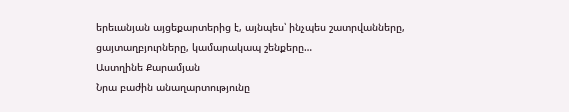երեւանյան այցեքարտերից է, այնպես՝ ինչպես շատրվանները, ցայտաղբյուրները, կամարակապ շենքերը…
Աստղինե Քարամյան
Նրա բաժին անաղարտությունը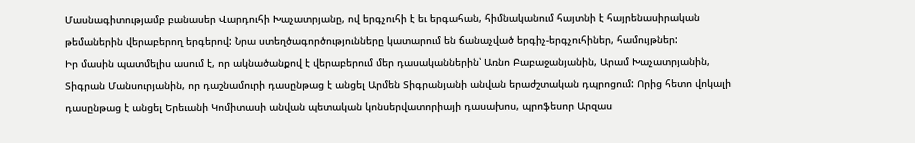Մասնագիտությամբ բանասեր Վարդուհի Խաչատրյանը, ով երգչուհի է եւ երգահան, հիմնականում հայտնի է հայրենասիրական թեմաներին վերաբերող երգերով: Նրա ստեղծագործությունները կատարում են ճանաչված երգիչ-երգչուհիներ, համույթներ:
Իր մասին պատմելիս ասում է, որ ակնածանքով է վերաբերում մեր դասականներին՝ Առնո Բաբաջանյանին, Արամ Խաչատրյանին, Տիգրան Մանսուրյանին, որ դաշնամուրի դասընթաց է անցել Արմեն Տիգրանյանի անվան երաժշտական դպրոցում: Որից հետո վոկալի դասընթաց է անցել Երեւանի Կոմիտասի անվան պետական կոնսերվատորիայի դասախոս, պրոֆեսոր Արզաս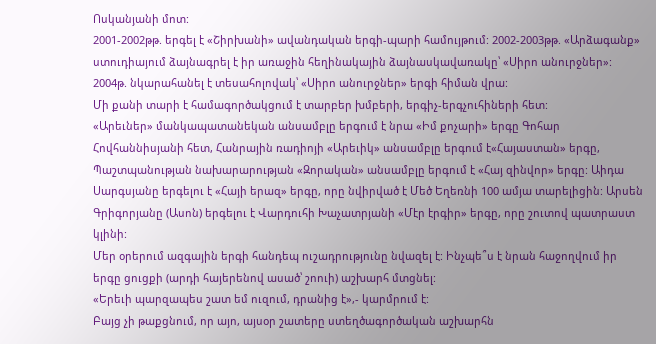Ոսկանյանի մոտ:
2001-2002թթ. երգել է «Շիրխանի» ավանդական երգի-պարի համույթում: 2002-2003թթ. «Արձագանք» ստուդիայում ձայնագրել է իր առաջին հեղինակային ձայնասկավառակը՝ «Սիրո անուրջներ»: 2004թ. նկարահանել է տեսահոլովակ՝ «Սիրո անուրջներ» երգի հիման վրա:
Մի քանի տարի է համագործակցում է տարբեր խմբերի, երգիչ-երգչուհիների հետ:
«Արեւներ» մանկապատանեկան անսամբլը երգում է նրա «Իմ քոչարի» երգը Գոհար Հովհաննիսյանի հետ, Հանրային ռադիոյի «Արեւիկ» անսամբլը երգում է«Հայաստան» երգը, Պաշտպանության նախարարության «Զորական» անսամբլը երգում է «Հայ զինվոր» երգը: Աիդա Սարգսյանը երգելու է «Հայի երազ» երգը, որը նվիրված է Մեծ Եղեռնի 100 ամյա տարելիցին: Արսեն Գրիգորյանը (Ասոն) երգելու է Վարդուհի Խաչատրյանի «Մէր էրգիր» երգը, որը շուտով պատրաստ կլինի:
Մեր օրերում ազգային երգի հանդեպ ուշադրությունը նվազել է: Ինչպե՞ս է նրան հաջողվում իր երգը ցուցքի (արդի հայերենով ասած՝ շոուի) աշխարհ մտցնել:
«Երեւի պարզապես շատ եմ ուզում, դրանից է»,- կարմրում է:
Բայց չի թաքցնում, որ այո, այսօր շատերը ստեղծագործական աշխարհն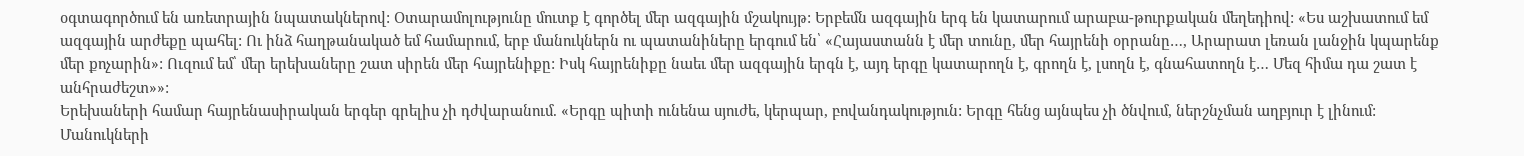օգտագործում են առետրային նպատակներով: Օտարամոլությունը մուտք է գործել մեր ազգային մշակույթ: Երբեմն ազգային երգ են կատարում արաբա-թուրքական մեղեդիով: «Ես աշխատում եմ ազգային արժեքը պահել: Ու ինձ հաղթանակած եմ համարում, երբ մանուկներն ու պատանիները երգում են՝ «Հայաստանն է մեր տունը, մեր հայրենի օրրանը…, Արարատ լեռան լանջին կպարենք մեր քոչարին»: Ուզում եմ՝ մեր երեխաները շատ սիրեն մեր հայրենիքը: Իսկ հայրենիքը նաեւ մեր ազգային երգն է, այդ երգը կատարողն է, գրողն է, լսողն է, գնահատողն է… Մեզ հիմա դա շատ է անհրաժեշտ»»:
Երեխաների համար հայրենասիրական երգեր գրելիս չի դժվարանում. «Երգը պիտի ունենա սյուժե, կերպար, բովանդակություն: Երգը հենց այնպես չի ծնվում, ներշնչման աղբյուր է լինում: Մանուկների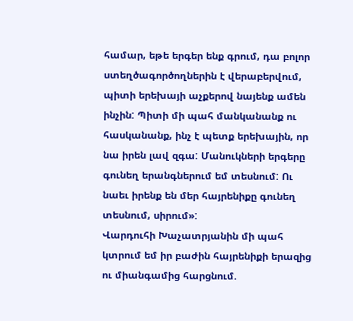համար, եթե երգեր ենք գրում, դա բոլոր ստեղծագործողներին է վերաբերվում, պիտի երեխայի աչքերով նայենք ամեն ինչին: Պիտի մի պահ մանկանանք ու հասկանանք, ինչ է պետք երեխային, որ նա իրեն լավ զգա: Մանուկների երգերը գունեղ երանգներում եմ տեսնում: Ու նաեւ իրենք են մեր հայրենիքը գունեղ տեսնում, սիրում»:
Վարդուհի Խաչատրյանին մի պահ կտրում եմ իր բաժին հայրենիքի երազից ու միանգամից հարցնում.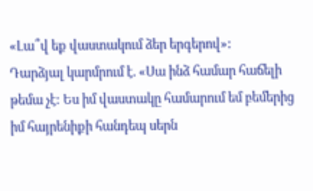«Լա՞վ եք վաստակում ձեր երգերով»:
Դարձյալ կարմրում է. «Սա ինձ համար հաճելի թեմա չէ: Ես իմ վաստակը համարում եմ բեմերից իմ հայրենիքի հանդեպ սերն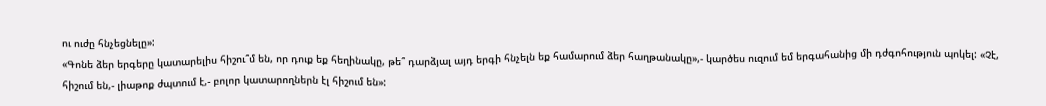ու ուժը հնչեցնելը»:
«Գոնե ձեր երգերը կատարելիս հիշու՞մ են, որ դուք եք հեղինակը, թե՞ դարձյալ այդ երգի հնչելն եք համարում ձեր հաղթանակը»,- կարծես ուզում եմ երգահանից մի դժգոհություն պոկել: «Չէ, հիշում են,- լիաթոք ժպտում է,- բոլոր կատարողներն էլ հիշում են»: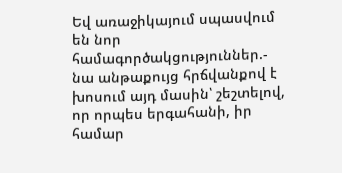Եվ առաջիկայում սպասվում են նոր համագործակցություններ.- նա անթաքույց հրճվանքով է խոսում այդ մասին՝ շեշտելով, որ որպես երգահանի, իր համար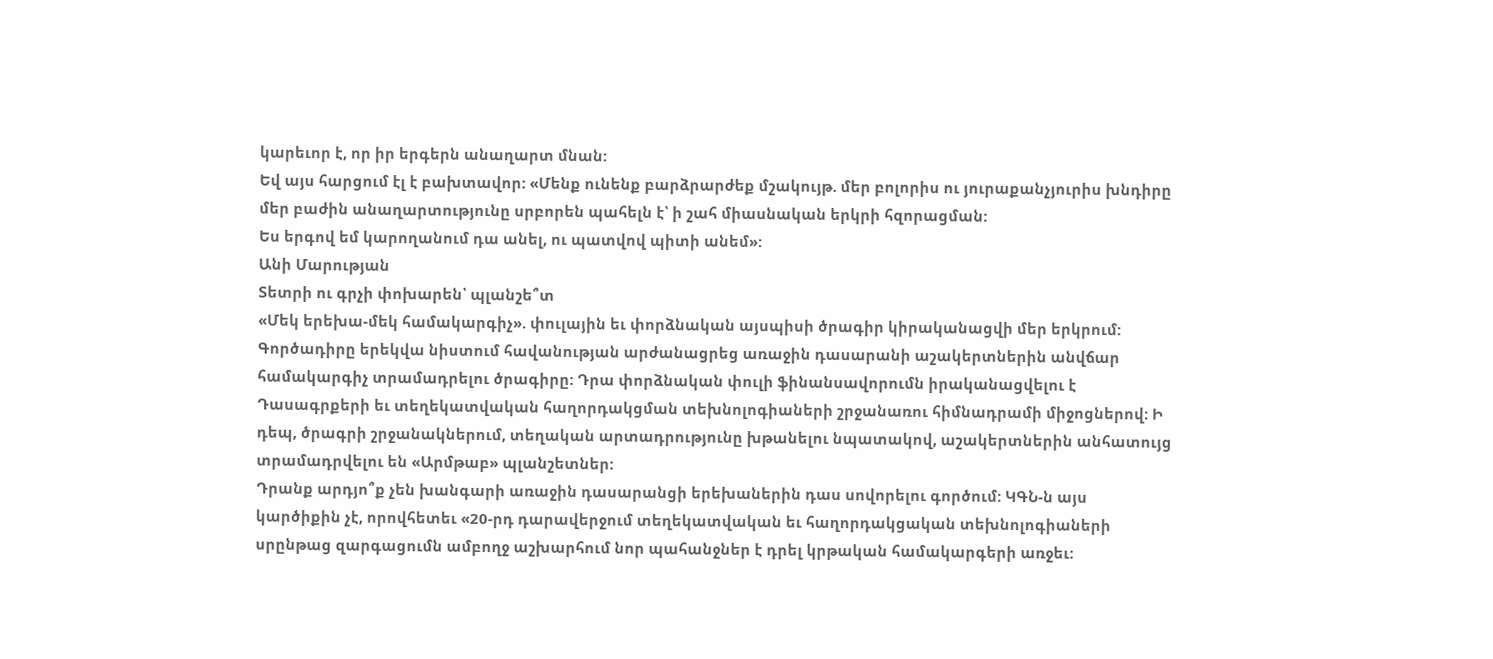կարեւոր է, որ իր երգերն անաղարտ մնան:
Եվ այս հարցում էլ է բախտավոր: «Մենք ունենք բարձրարժեք մշակույթ. մեր բոլորիս ու յուրաքանչյուրիս խնդիրը մեր բաժին անաղարտությունը սրբորեն պահելն է՝ ի շահ միասնական երկրի հզորացման:
Ես երգով եմ կարողանում դա անել, ու պատվով պիտի անեմ»:
Անի Մարության
Տետրի ու գրչի փոխարեն՝ պլանշե՞տ
«Մեկ երեխա-մեկ համակարգիչ». փուլային եւ փորձնական այսպիսի ծրագիր կիրականացվի մեր երկրում: Գործադիրը երեկվա նիստում հավանության արժանացրեց առաջին դասարանի աշակերտներին անվճար համակարգիչ տրամադրելու ծրագիրը: Դրա փորձնական փուլի ֆինանսավորումն իրականացվելու է Դասագրքերի եւ տեղեկատվական հաղորդակցման տեխնոլոգիաների շրջանառու հիմնադրամի միջոցներով: Ի դեպ, ծրագրի շրջանակներում, տեղական արտադրությունը խթանելու նպատակով, աշակերտներին անհատույց տրամադրվելու են «Արմթաբ» պլանշետներ:
Դրանք արդյո՞ք չեն խանգարի առաջին դասարանցի երեխաներին դաս սովորելու գործում: ԿԳՆ-ն այս կարծիքին չէ, որովհետեւ «20-րդ դարավերջում տեղեկատվական եւ հաղորդակցական տեխնոլոգիաների սրընթաց զարգացումն ամբողջ աշխարհում նոր պահանջներ է դրել կրթական համակարգերի առջեւ: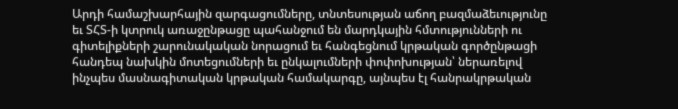Արդի համաշխարհային զարգացումները, տնտեսության աճող բազմաձեւությունը եւ ՏՀՏ-ի կտրուկ առաջընթացը պահանջում են մարդկային հմտությունների ու գիտելիքների շարունակական նորացում եւ հանգեցնում կրթական գործընթացի հանդեպ նախկին մոտեցումների եւ ընկալումների փոփոխության՝ ներառելով ինչպես մասնագիտական կրթական համակարգը, այնպես էլ հանրակրթական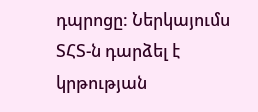դպրոցը: Ներկայումս ՏՀՏ-ն դարձել է կրթության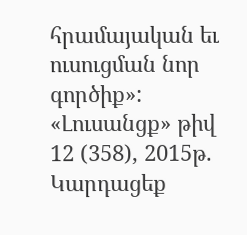հրամայական եւ ուսուցման նոր գործիք»:
«Լուսանցք» թիվ 12 (358), 2015թ.
Կարդացեք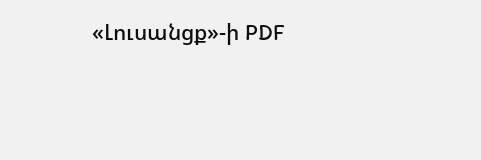«Լուսանցք»-ի PDF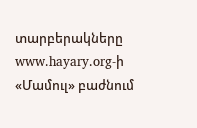տարբերակները www.hayary.org-ի «Մամուլ» բաժնում